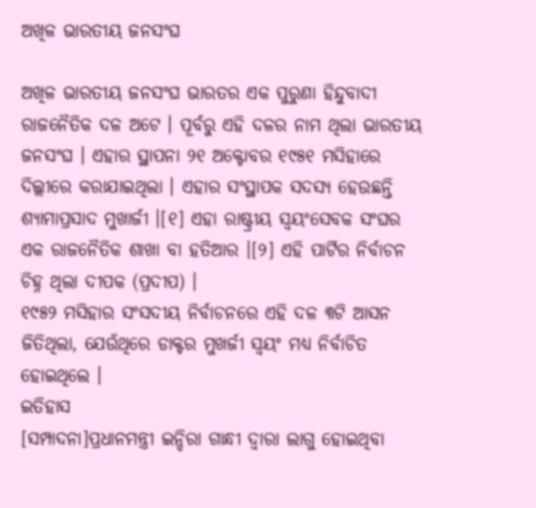ଅଖିଳ ଭାରତୀୟ ଜନସଂଘ

ଅଖିଳ ଭାରତୀୟ ଜନସଂଘ ଭାରତର ଏକ ପୁରୁଣା ହିନ୍ଦୁବାଦୀ ରାଜନୈତିକ ଦଳ ଅଟେ । ପୂର୍ବରୁ ଏହି ଦଳର ନାମ ଥିଲା ଭାରତୀୟ ଜନସଂଘ । ଏହାର ସ୍ଥାପନା ୨୧ ଅକ୍ଟୋବର ୧୯୫୧ ମସିହାରେ ଦିଲ୍ଲୀରେ କରାଯାଇଥିଲା । ଏହାର ସଂସ୍ଥାପକ ସଦସ୍ୟ ହେଉଛନ୍ତି ଶ୍ୟାମାପ୍ରସାଦ ମୁଖାର୍ଜୀ ।[୧] ଏହା ରାଷ୍ଟ୍ରୀୟ ସ୍ଵୟଂସେବକ ସଂଘର ଏକ ରାଜନୈତିକ ଶାଖା ବା ହତିଆର ।[୨] ଏହି ପାର୍ଟିର ନିର୍ବାଚନ ଚିହ୍ନ ଥିଲା ଦୀପକ (ପ୍ରଦୀପ) ।
୧୯୫୨ ମସିହାର ସଂସଦୀୟ ନିର୍ବାଚନରେ ଏହି ଦଳ ୩ଟି ଆସନ ଜିତିଥିଲା, ଯେଉଁଥିରେ ଡାକ୍ଟର ମୁଖର୍ଜୀ ସ୍ୱୟଂ ମଧ୍ୟ ନିର୍ବାଚିତ ହୋଇଥିଲେ ।
ଇତିହାସ
[ସମ୍ପାଦନା]ପ୍ରଧାନମନ୍ତ୍ରୀ ଇନ୍ଦିରା ଗାନ୍ଧୀ ଦ୍ୱାରା ଲାଗୁ ହୋଇଥିବା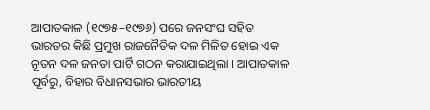ଆପାତକାଳ (୧୯୭୫–୧୯୭୬) ପରେ ଜନସଂଘ ସହିତ ଭାରତର କିଛି ପ୍ରମୁଖ ରାଜନୈତିକ ଦଳ ମିଳିତ ହୋଇ ଏକ ନୂତନ ଦଳ ଜନତା ପାର୍ଟି ଗଠନ କରାଯାଇଥିଲା । ଆପାତକାଳ ପୂର୍ବରୁ, ବିହାର ବିଧାନସଭାର ଭାରତୀୟ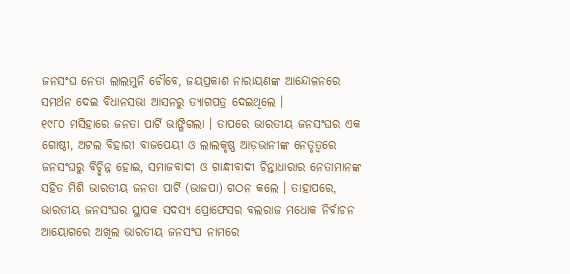ଜନସଂଘ ନେତା ଲାଲମୁନି ଚୌବେ, ଜୟପ୍ରକାଶ ନାରାୟଣଙ୍କ ଆନ୍ଦୋଳନରେ ସମର୍ଥନ ଦେଇ ବିଧାନସଭା ଆସନରୁ ତ୍ୟାଗପତ୍ର ଦେଇଥିଲେ ।
୧୯୮୦ ମସିହାରେ ଜନତା ପାର୍ଟି ଭାଙ୍ଗିଗଲା । ତାପରେ ଭାରତୀୟ ଜନସଂଘର ଏକ ଗୋଷ୍ଠୀ, ଅଟଲ ବିହାରୀ ବାଜପେୟୀ ଓ ଲାଲକୃଷ୍ଣ ଆଡ଼ଭାନୀଙ୍କ ନେତୃତ୍ୱରେ ଜନସଂଘରୁ ବିଚ୍ଛିନ୍ନ ହୋଇ, ସମାଜବାଦୀ ଓ ଗାନ୍ଧୀବାଦୀ ଚିନ୍ତାଧାରାର ନେତାମାନଙ୍କ ସହିତ ମିଶି ଭାରତୀୟ ଜନତା ପାର୍ଟି (ଭାଜପା) ଗଠନ କଲେ । ତାହାପରେ, ଭାରତୀୟ ଜନସଂଘର ସ୍ଥାପକ ସଦସ୍ୟ ପ୍ରୋଫେସର ବଲରାଜ ମଧୋକ ନିର୍ବାଚନ ଆୟୋଗରେ ଅଖିଲ ଭାରତୀୟ ଜନସଂଘ ନାମରେ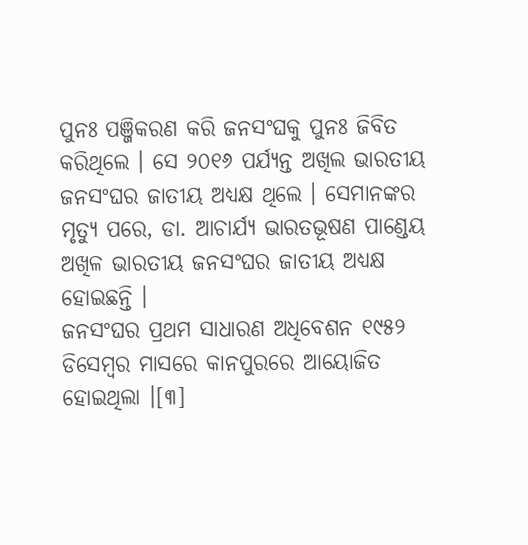ପୁନଃ ପଞ୍ଜିକରଣ କରି ଜନସଂଘକୁ ପୁନଃ ଜିବିତ କରିଥିଲେ । ସେ ୨୦୧୬ ପର୍ଯ୍ୟନ୍ତ ଅଖିଲ ଭାରତୀୟ ଜନସଂଘର ଜାତୀୟ ଅଧ୍ୟକ୍ଷ ଥିଲେ । ସେମାନଙ୍କର ମୃତ୍ୟୁ ପରେ, ଡା. ଆଚାର୍ଯ୍ୟ ଭାରତଭୂଷଣ ପାଣ୍ଡେୟ ଅଖିଳ ଭାରତୀୟ ଜନସଂଘର ଜାତୀୟ ଅଧ୍ୟକ୍ଷ ହୋଇଛନ୍ତି ।
ଜନସଂଘର ପ୍ରଥମ ସାଧାରଣ ଅଧିବେଶନ ୧୯୫୨ ଡିସେମ୍ବର ମାସରେ କାନପୁରରେ ଆୟୋଜିତ ହୋଇଥିଲା ।[୩]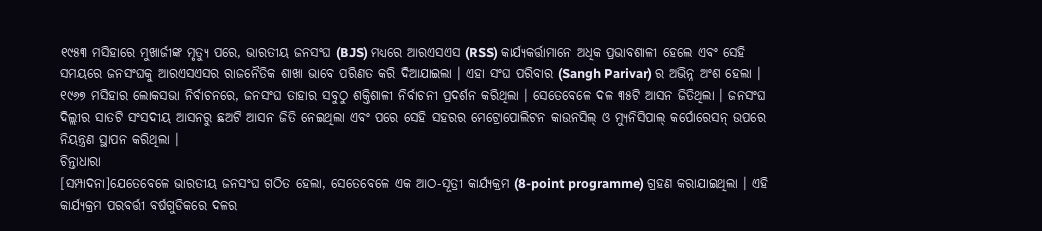୧୯୫୩ ମସିହାରେ ମୁଖାର୍ଜୀଙ୍କ ମୃତ୍ୟୁ ପରେ, ଭାରତୀୟ ଜନସଂଘ (BJS) ମଧ୍ୟରେ ଆରଏସଏସ (RSS) କାର୍ଯ୍ୟକର୍ତ୍ତାମାନେ ଅଧିକ ପ୍ରଭାବଶାଳୀ ହେଲେ ଏବଂ ସେହି ସମୟରେ ଜନସଂଘକୁ ଆରଏସଏସର ରାଜନୈତିକ ଶାଖା ଭାବେ ପରିଣତ କରି ଦିଆଯାଇଲା । ଏହା ସଂଘ ପରିବାର (Sangh Parivar) ର ଅଭିନ୍ନ ଅଂଶ ହେଲା । ୧୯୬୭ ମସିହାର ଲୋକସଭା ନିର୍ବାଚନରେ, ଜନସଂଘ ତାହାର ସବୁଠୁ ଶକ୍ତିଶାଳୀ ନିର୍ବାଚନୀ ପ୍ରଦର୍ଶନ କରିଥିଲା । ସେତେବେଳେ ଦଳ ୩୫ଟି ଆସନ ଜିତିଥିଲା । ଜନସଂଘ ଦିଲ୍ଲୀର ସାତଟି ସଂସଦୀୟ ଆସନରୁ ଛଅଟି ଆସନ ଜିତି ନେଇଥିଲା ଏବଂ ପରେ ସେହି ସହରର ମେଟ୍ରୋପୋଲିଟନ କାଉନସିଲ୍ ଓ ମ୍ୟୁନିସିପାଲ୍ କର୍ପୋରେସନ୍ ଉପରେ ନିୟନ୍ତ୍ରଣ ସ୍ଥାପନ କରିଥିଲା ।
ଚିନ୍ତାଧାରା
[ସମ୍ପାଦନା]ଯେତେବେଳେ ଭାରତୀୟ ଜନସଂଘ ଗଠିତ ହେଲା, ସେତେବେଳେ ଏକ ଆଠ-ସୂତ୍ରୀ କାର୍ଯ୍ୟକ୍ରମ (8-point programme) ଗ୍ରହଣ କରାଯାଇଥିଲା । ଏହି କାର୍ଯ୍ୟକ୍ରମ ପରବର୍ତ୍ତୀ ବର୍ଷଗୁଡିକରେ ଦଳର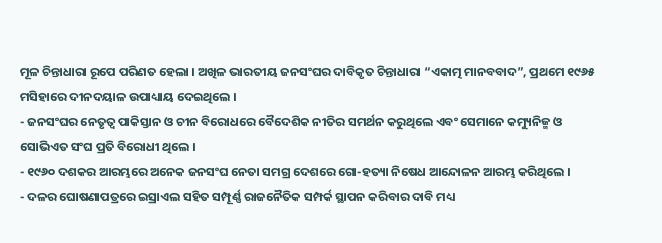ମୂଳ ଚିନ୍ତାଧାରା ରୂପେ ପରିଣତ ହେଲା । ଅଖିଳ ଭାରତୀୟ ଜନସଂଘର ଦାବିକୃତ ଚିନ୍ତାଧାରା “ଏକାତ୍ମ ମାନବବାଦ”, ପ୍ରଥମେ ୧୯୬୫ ମସିହାରେ ଦୀନଦୟାଳ ଉପାଧ୍ୟାୟ ଦେଇଥିଲେ ।
- ଜନସଂଘର ନେତୃତ୍ୱ ପାକିସ୍ତାନ ଓ ଚୀନ ବିରୋଧରେ ବୈଦେଶିକ ନୀତିର ସମର୍ଥନ କରୁଥିଲେ ଏବଂ ସେମାନେ କମ୍ୟୁନିଜ୍ମ ଓ ସୋଭିଏତ ସଂଘ ପ୍ରତି ବିରୋଧୀ ଥିଲେ ।
- ୧୯୬୦ ଦଶକର ଆରମ୍ଭରେ ଅନେକ ଜନସଂଘ ନେତା ସମଗ୍ର ଦେଶରେ ଗୋ-ହତ୍ୟା ନିଷେଧ ଆନ୍ଦୋଳନ ଆରମ୍ଭ କରିଥିଲେ ।
- ଦଳର ଘୋଷଣାପତ୍ରରେ ଇସ୍ରାଏଲ ସହିତ ସମ୍ପୂର୍ଣ୍ଣ ରାଜନୈତିକ ସମ୍ପର୍କ ସ୍ଥାପନ କରିବାର ଦାବି ମଧ୍ୟ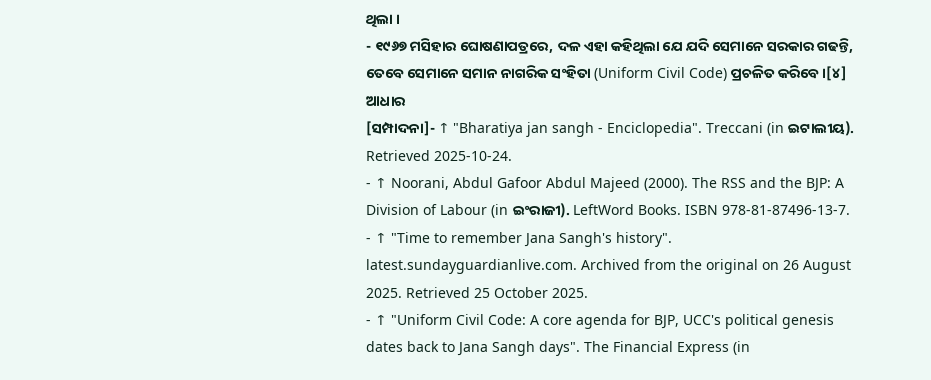ଥିଲା ।
- ୧୯୬୭ ମସିହାର ଘୋଷଣାପତ୍ରରେ, ଦଳ ଏହା କହିଥିଲା ଯେ ଯଦି ସେମାନେ ସରକାର ଗଢନ୍ତି, ତେବେ ସେମାନେ ସମାନ ନାଗରିକ ସଂହିତା (Uniform Civil Code) ପ୍ରଚଳିତ କରିବେ ।[୪]
ଆଧାର
[ସମ୍ପାଦନା]- ↑ "Bharatiya jan sangh - Enciclopedia". Treccani (in ଇଟାଲୀୟ). Retrieved 2025-10-24.
- ↑ Noorani, Abdul Gafoor Abdul Majeed (2000). The RSS and the BJP: A Division of Labour (in ଇଂରାଜୀ). LeftWord Books. ISBN 978-81-87496-13-7.
- ↑ "Time to remember Jana Sangh's history". latest.sundayguardianlive.com. Archived from the original on 26 August 2025. Retrieved 25 October 2025.
- ↑ "Uniform Civil Code: A core agenda for BJP, UCC's political genesis dates back to Jana Sangh days". The Financial Express (in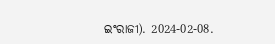ଇଂରାଜୀ). 2024-02-08.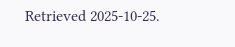Retrieved 2025-10-25.